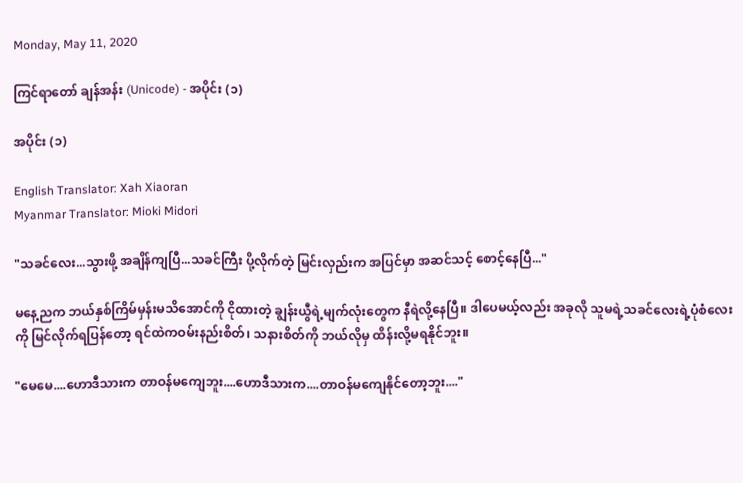Monday, May 11, 2020

ကြင်ရာတော် ချန်အန်း (Unicode) - အပိုင်း (၁)

အပိုင်း (၁)

English Translator: Xah Xiaoran
Myanmar Translator: Mioki Midori

"သခင်လေး...သွားဖို့ အချိန်ကျပြီ...သခင်ကြီး ပို့လိုက်တဲ့ မြင်းလှည်းက အပြင်မှာ အဆင်သင့် စောင့်နေပြီ..."

မနေ့ညက ဘယ်နှစ်ကြိမ်မှန်းမသိအောင်ကို ငိုထားတဲ့ ချွန်းယွီရဲ့မျက်လုံးတွေက နီရဲလို့နေပြီ။ ဒါပေမယ့်လည်း အခုလို သူမရဲ့သခင်လေးရဲ့ပုံစံလေးကို မြင်လိုက်ရပြန်တော့ ရင်ထဲကဝမ်းနည်းစိတ်၊ သနားစိတ်ကို ဘယ်လိုမှ ထိန်းလို့မရနိုင်ဘူး။

"မေမေ....ဟောဒီသားက တာဝန်မကျေဘူး....ဟောဒီသားက....တာဝန်မကျေနိုင်တော့ဘူး...."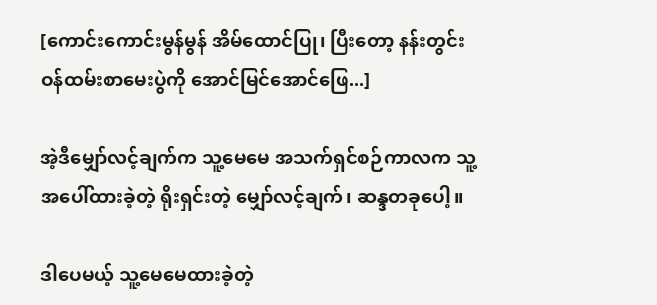[ကောင်းကောင်းမွန်မွန် အိမ်ထောင်ပြု၊ ပြီးတော့ နန်းတွင်းဝန်ထမ်းစာမေးပွဲကို အောင်မြင်အောင်ဖြေ...]

အဲ့ဒီမျှော်လင့်ချက်က သူ့မေမေ အသက်ရှင်စဉ်ကာလက သူ့အပေါ်ထားခဲ့တဲ့ ရိုးရှင်းတဲ့ မျှော်လင့်ချက်၊ ဆန္ဒတခုပေါ့။

ဒါပေမယ့် သူ့မေမေထားခဲ့တဲ့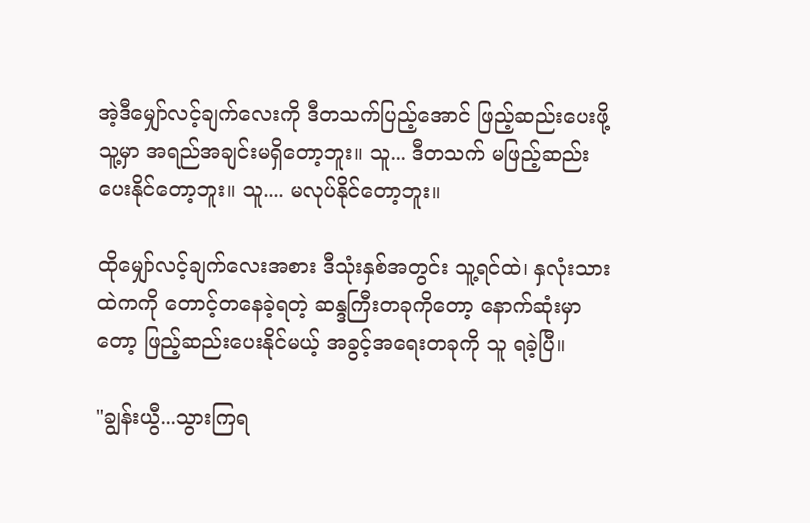အဲ့ဒီမျှော်လင့်ချက်လေးကို ဒီတသက်ပြည့်အောင် ဖြည့်ဆည်းပေးဖို့ သူ့မှာ အရည်အချင်းမရှိတော့ဘူး။ သူ... ဒီတသက် မဖြည့်ဆည်းပေးနိုင်တော့ဘူး။ သူ.... မလုပ်နိုင်တော့ဘူး။

ထိုမျှော်လင့်ချက်လေးအစား ဒီသုံးနှစ်အတွင်း သူ့ရင်ထဲ၊ နှလုံးသားထဲကကို တောင့်တနေခဲ့ရတဲ့ ဆန္ဒကြီးတခုကိုတော့ နောက်ဆုံးမှာတော့ ဖြည့်ဆည်းပေးနိုင်မယ့် အခွင့်အရေးတခုကို သူ ရခဲ့ပြီ။

"ချွန်းယွီ...သွားကြရ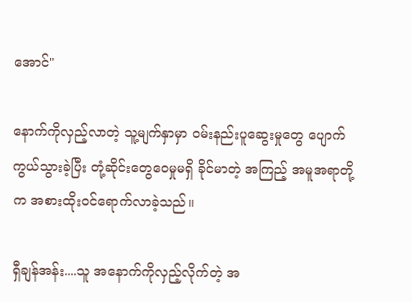အောင်"

နောက်ကိုလှည့်လာတဲ့ သူ့မျက်နှာမှာ ဝမ်းနည်းပူဆွေးမှုတွေ ပျောက်ကွယ်သွားခဲ့ပြီး တုံ့ဆိုင်းတွေဝေမှုမရှိ ခိုင်မာတဲ့ အကြည့် အမူအရာတို့က အစားထိုးဝင်ရောက်လာခဲ့သည်။

ရှီချန်အန်း....သူ အနောက်ကိုလှည့်လိုက်တဲ့ အ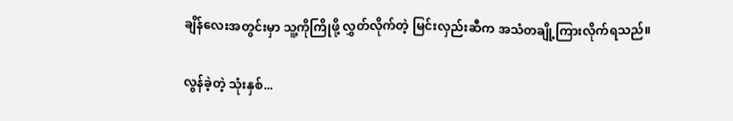ချိန်လေးအတွင်းမှာ သူ့ကိုကြိုဖို့ လွှတ်လိုက်တဲ့ မြင်းလှည်းဆီက အသံတချို့ကြားလိုက်ရသည်။

လွန်ခဲ့တဲ့ သုံးနှစ်...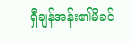ရှီချန်အန်း၏မိခင်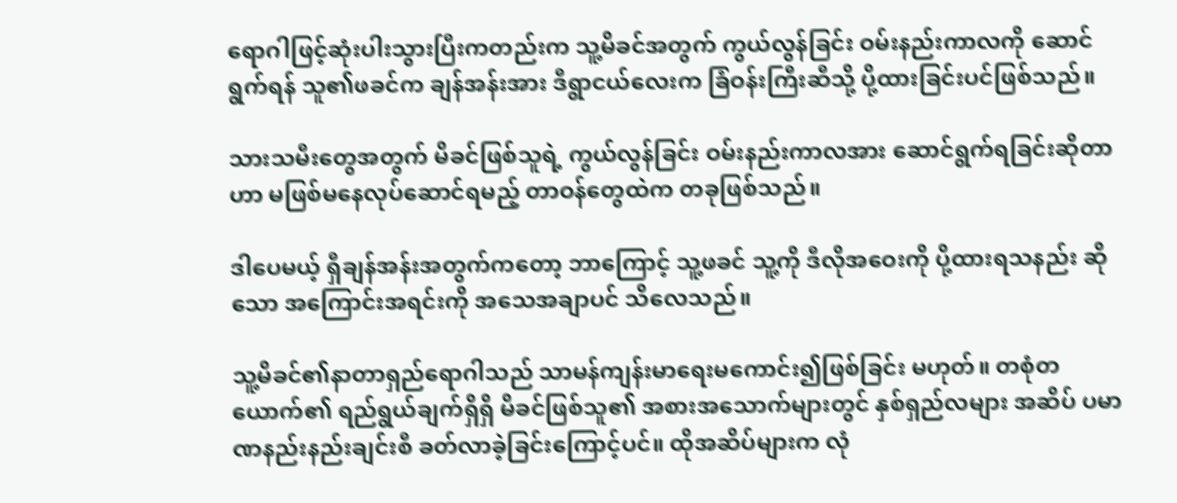ရောဂါဖြင့်ဆုံးပါးသွားပြီးကတည်းက သူ့မိခင်အတွက် ကွယ်လွန်ခြင်း ဝမ်းနည်းကာလကို ဆောင်ရွက်ရန် သူ၏ဖခင်က ချန်အန်းအား ဒီရွာငယ်လေးက ခြံဝန်းကြီးဆီသို့ ပို့ထားခြင်းပင်ဖြစ်သည်။

သားသမီးတွေအတွက် မိခင်ဖြစ်သူရဲ့ ကွယ်လွန်ခြင်း ဝမ်းနည်းကာလအား ဆောင်ရွက်ရခြင်းဆိုတာဟာ မဖြစ်မနေလုပ်ဆောင်ရမည့် တာဝန်တွေထဲက တခုဖြစ်သည်။

ဒါပေမယ့် ရှီချန်အန်းအတွက်ကတော့ ဘာကြောင့် သူ့ဖခင် သူ့ကို ဒီလိုအဝေးကို ပို့ထားရသနည်း ဆိုသော အကြောင်းအရင်းကို အသေအချာပင် သိလေသည်။

သူ့မိခင်၏နာတာရှည်ရောဂါသည် သာမန်ကျန်းမာရေးမကောင်း၍ဖြစ်ခြင်း မဟုတ်။ တစုံတယောက်၏ ရည်ရွယ်ချက်ရှိရှိ မိခင်ဖြစ်သူ၏ အစားအသောက်များတွင် နှစ်ရှည်လများ အဆိပ် ပမာဏနည်းနည်းချင်းစီ ခတ်လာခဲ့ခြင်းကြောင့်ပင်။ ထိုအဆိပ်များက လုံ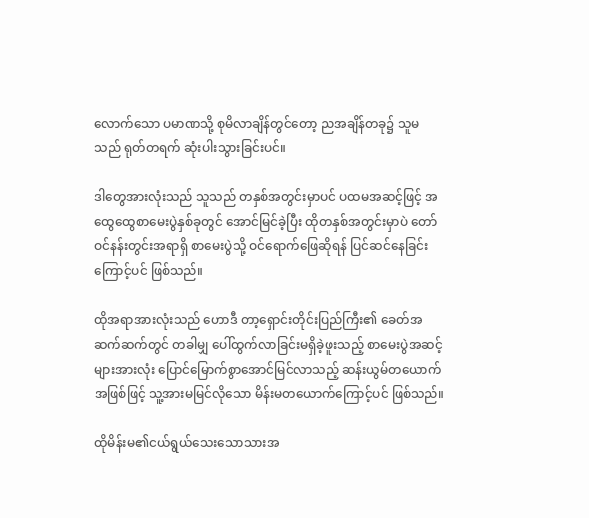လောက်သော ပမာဏသို့ စုမိလာချိန်တွင်တော့ ညအချိန်တခု၌ သူမသည် ရုတ်တရက် ဆုံးပါးသွားခြင်းပင်။

ဒါတွေအားလုံးသည် သူသည် တနှစ်အတွင်းမှာပင် ပထမအဆင့်ဖြင့် အထွေထွေစာမေးပွဲနှစ်ခုတွင် အောင်မြင်ခဲ့ပြီး ထိုတနှစ်အတွင်းမှာပဲ တော်ဝင်နန်းတွင်းအရာရှိ စာမေးပွဲသို့ ဝင်ရောက်ဖြေဆိုရန် ပြင်ဆင်နေခြင်းကြောင့်ပင် ဖြစ်သည်။

ထိုအရာအားလုံးသည် ဟောဒီ တာ့ရှောင်းတိုင်းပြည်ကြီး၏ ခေတ်အဆက်ဆက်တွင် တခါမျှ ပေါ်ထွက်လာခြင်းမရှိခဲ့ဖူးသည့် စာမေးပွဲအဆင့်များအားလုံး ပြောင်မြောက်စွာအောင်မြင်လာသည့် ဆန်းယွမ်တယောက်အဖြစ်ဖြင့် သူ့အားမမြင်လိုသော မိန်းမတယောက်ကြောင့်ပင် ဖြစ်သည်။

ထိုမိန်းမ၏ငယ်ရွယ်သေးသောသားအ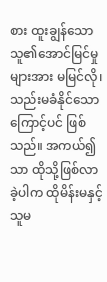စား ထူးချွန်သောသူ၏အောင်မြင်မှုများအား မမြင်လို၊ သည်းမခံနိုင်သောကြောင့်ပင် ဖြစ်သည်။ အကယ်၍သာ ထိုသို့ဖြစ်လာခဲ့ပါက ထိုမိန်းမနှင့် သူမ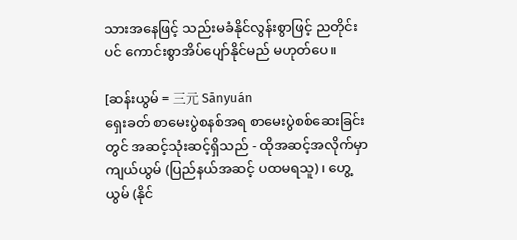သားအနေဖြင့် သည်းမခံနိုင်လွန်းစွာဖြင့် ညတိုင်းပင် ကောင်းစွာအိပ်ပျော်နိုင်မည် မဟုတ်ပေ။

[ဆန်းယွမ် = 三元 Sānyuán
ရှေးခတ် စာမေးပွဲစနစ်အရ စာမေးပွဲစစ်ဆေးခြင်းတွင် အဆင့်သုံးဆင့်ရှိသည် - ထိုအဆင့်အလိုက်မှာ ကျယ်ယွမ် (ပြည်နယ်အဆင့် ပထမရသူ)၊ ဟွေ့ယွမ် (နိုင်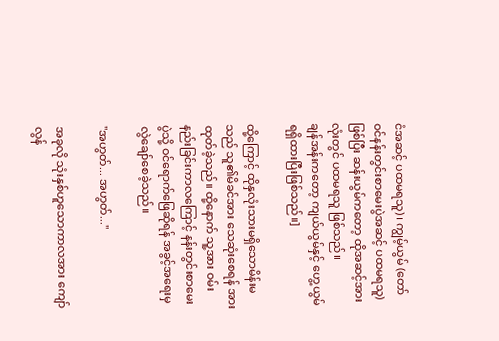ငံအဆင့် ပထမရသူ)၊ ကျွမ့်ယွမ် (တော်ဝင်နန်းတွင်းစာမေးပွဲအဆင့် ပထမရသူ) ဖြစ်ပြီး ဆန်းယွမ်ကတော့ ထိုအဆင့်အားလုံးတွင် ပထမရသူ ဖြစ်သည်။
ချန်အန်းကတော့ ကျယ်ယွမ်နှင့် ဟွေ့ယွမ် ရရှိထားပြီးဖြစ်သည်။]

ထို့ကြောင့် ထိုနှလုံးသားမရှိသောမိန်းမသည် သူ၏မိခင်အား သေဆုံးစေရန် အားထုတ်ခဲ့သည်။ ထို့နောက် သူ့အား ဝမ်းနည်းခြင်းကာလကြောင့် နန်းတွင်းစာမေးပွဲသို့ ဝင်ရောက်ဖြေဆိုရန် အခွင့်အရေးမှ လွဲချော်စေခဲ့သည်။

"အဟွတ်... အဟွတ်..."

အခုလို သုံးနှစ်ဟူသောကာလအား ကျော်လွန်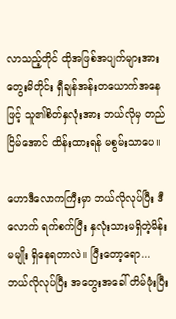လာသည့်တိုင် ထိုအဖြစ်အပျက်များအား တွေးမိတိုင်း ရှီချန်အန်းတယောက်အနေဖြင့် သူ၏စိတ်နှလုံးအား ဘယ်လိုမှ တည်ငြိမ်အောင် ထိန်းထားရန် မစွမ်းသာပေ။

ဟောဒီလောကကြီးမှာ ဘယ်လိုလုပ်ပြီး ဒီလောက် ရက်စက်ပြီး နှလုံးသားမရှိတဲ့မိန်းမမျိုး ရှိနေရတာလဲ။ ပြီးတော့ရော... ဘယ်လိုလုပ်ပြီး အတွေးအခေါ် တိမ်ဖုံးပြီး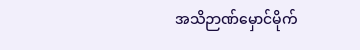အသိဉာဏ်မှောင်မိုက်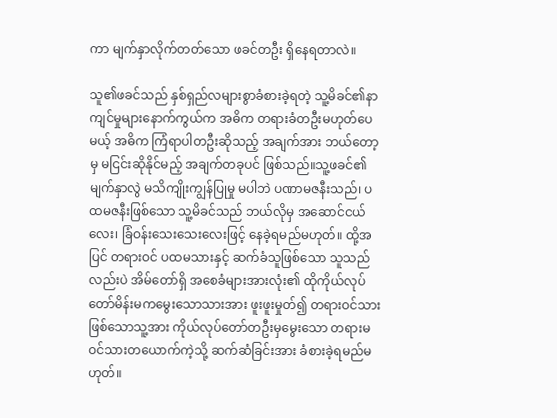ကာ မျက်နှာလိုက်တတ်သော ဖခင်တဦး ရှိနေရတာလဲ။

သူ၏ဖခင်သည် နှစ်ရှည်လများစွာခံစားခဲ့ရတဲ့ သူ့မိခင်၏နာကျင်မှုများနောက်ကွယ်က အဓိက တရားခံတဦးမဟုတ်ပေမယ့် အဓိက ကြံရာပါတဦးဆိုသည့် အချက်အား ဘယ်တော့မှ မငြင်းဆိုနိုင်မည့် အချက်တခုပင် ဖြစ်သည်။သူ့ဖခင်၏ မျက်နှာလွဲ မသိကျိုးကျွန်ပြုမှု မပါဘဲ ပဏာမဇနီးသည်၊ ပထမဇနီးဖြစ်သော သူ့မိခင်သည် ဘယ်လိုမှ အဆောင်ငယ်လေး၊ ခြံဝန်းသေးသေးလေးဖြင့် နေခဲ့ရမည်မဟုတ်။ ထို့အပြင် တရားဝင် ပထမသားနှင့် ဆက်ခံသူဖြစ်သော သူသည်လည်းပဲ အိမ်တော်ရှိ အစေခံများအားလုံး၏ ထိုကိုယ်လုပ်တော်မိန်းမကမွေးသောသားအား ဖူးဖူးမှုတ်၍ တရားဝင်သားဖြစ်သောသူ့အား ကိုယ်လုပ်တော်တဦးမှမွေးသော တရားမဝင်သားတယောက်ကဲ့သို့ ဆက်ဆံခြင်းအား ခံစားခဲ့ရမည်မဟုတ်။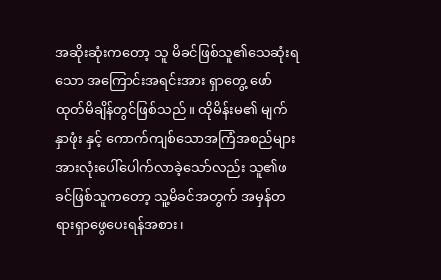အဆိုးဆုံးကတော့ သူ မိခင်ဖြစ်သူ၏သေဆုံးရသော အကြောင်းအရင်းအား ရှာတွေ့ ဖော်ထုတ်မိချိန်တွင်ဖြစ်သည်။ ထိုမိန်းမ၏ မျက်နှာဖုံး နှင့် ကောက်ကျစ်သောအကြံအစည်များ အားလုံးပေါ်ပေါက်လာခဲ့သော်လည်း သူ၏ဖခင်ဖြစ်သူကတော့ သူ့မိခင်အတွက် အမှန်တရားရှာဖွေပေးရန်အစား၊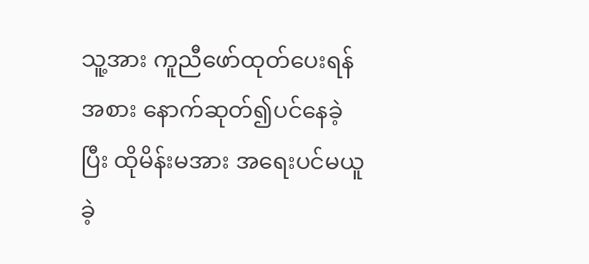သူ့အား ကူညီဖော်ထုတ်ပေးရန်အစား နောက်ဆုတ်၍ပင်နေခဲ့ပြီး ထိုမိန်းမအား အရေးပင်မယူခဲ့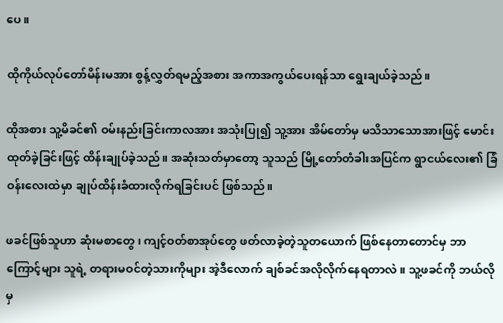ပေ။

ထိုကိုယ်လုပ်တော်မိန်းမအား စွန့်လွှတ်ရမည့်အစား အကာအကွယ်ပေးရန်သာ ရွေးချယ်ခဲ့သည်။

ထိုအစား သူ့မိခင်၏ ဝမ်းနည်းခြင်းကာလအား အသုံးပြု၍ သူ့အား အိမ်တော်မှ မသိသာသောအားဖြင့် မောင်းထုတ်ခဲ့ခြင်းဖြင့် ထိန်းချုပ်ခဲ့သည်။ အဆုံးသတ်မှာတော့ သူသည် မြို့တော်တံခါးအပြင်က ရွာငယ်လေး၏ ခြံဝန်းလေးထဲမှာ ချုပ်ထိန်းခံထားလိုက်ရခြင်းပင် ဖြစ်သည်။

ဖခင်ဖြစ်သူဟာ ဆုံးမစာတွေ၊ ကျင့်ဝတ်စာအုပ်တွေ ဖတ်လာခဲ့တဲ့သူတယောက် ဖြစ်နေတာတောင်မှ ဘာကြောင့်များ သူရဲ့ တရားမဝင်တဲ့သားကိုများ အဲ့ဒီလောက် ချစ်ခင်အလိုလိုက်နေရတာလဲ။ သူ့ဖခင်ကို ဘယ်လိုမှ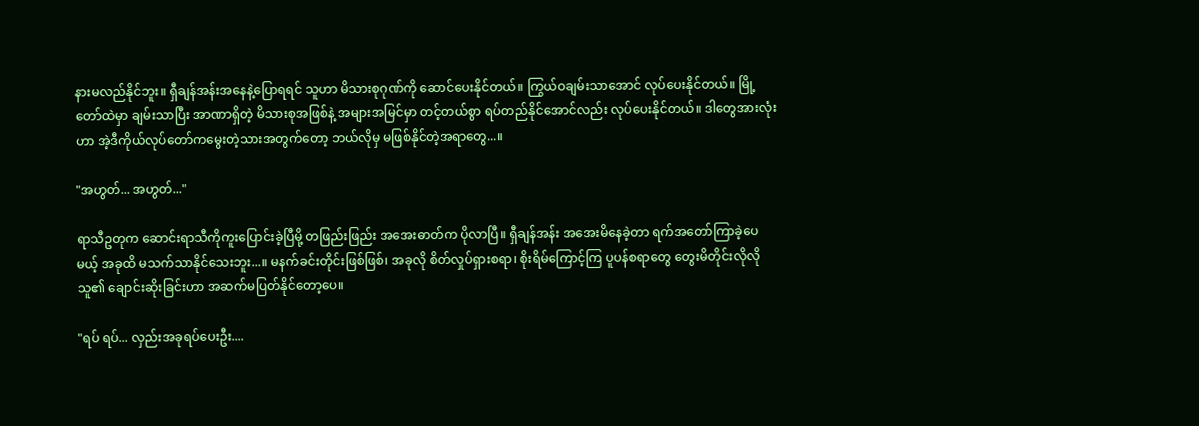နားမလည်နိုင်ဘူး။ ရှီချန်အန်းအနေနဲ့ပြောရရင် သူဟာ မိသားစုဂုဏ်ကို ဆောင်ပေးနိုင်တယ်။ ကြွယ်ဝချမ်းသာအောင် လုပ်ပေးနိုင်တယ်။ မြို့တော်ထဲမှာ ချမ်းသာပြီး အာဏာရှိတဲ့ မိသားစုအဖြစ်နဲ့ အများအမြင်မှာ တင့်တယ်စွာ ရပ်တည်နိုင်အောင်လည်း လုပ်ပေးနိုင်တယ်။ ဒါတွေအားလုံးဟာ အဲ့ဒီကိုယ်လုပ်တော်ကမွေးတဲ့သားအတွက်တော့ ဘယ်လိုမှ မဖြစ်နိုင်တဲ့အရာတွေ...။

"အဟွတ်... အဟွတ်..."

ရာသီဥတုက ဆောင်းရာသီကိုကူးပြောင်းခဲ့ပြီမို့ တဖြည်းဖြည်း အအေးဓာတ်က ပိုလာပြီ။ ရှီချန်အန်း အအေးမိနေခဲ့တာ ရက်အတော်ကြာခဲ့ပေမယ့် အခုထိ မသက်သာနိုင်သေးဘူး...။ မနက်ခင်းတိုင်းဖြစ်ဖြစ်၊ အခုလို စိတ်လှုပ်ရှားစရာ၊ စိုးရိမ်ကြောင့်ကြ ပူပန်စရာတွေ တွေးမိတိုင်းလိုလို သူ၏ ချောင်းဆိုးခြင်းဟာ အဆက်မပြတ်နိုင်တော့ပေ။

"ရပ် ရပ်... လှည်းအခုရပ်ပေးဦး....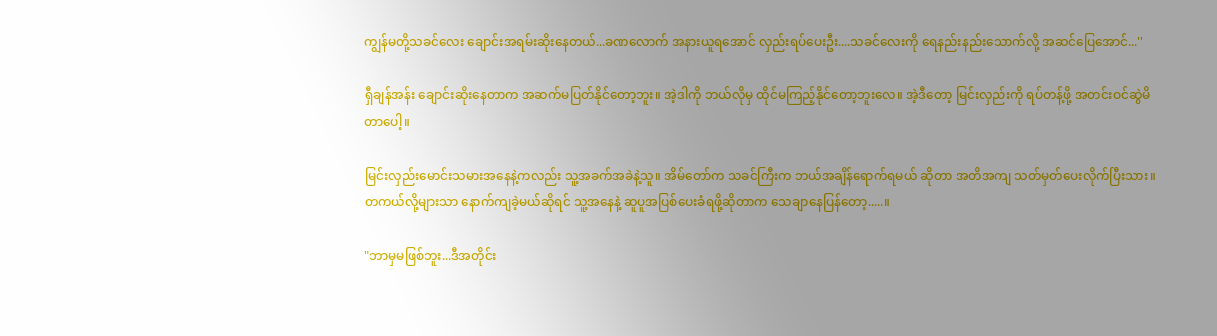ကျွန်မတို့သခင်လေး ချောင်းအရမ်းဆိုးနေတယ်...ခဏလောက် အနားယူရအောင် လှည်းရပ်ပေးဦး....သခင်လေးကို ရေနည်းနည်းသောက်လို့ အဆင်ပြေအောင်...''

ရှီချန်အန်း ချောင်းဆိုးနေတာက အဆက်မပြတ်နိုင်တော့ဘူး။ အဲ့ဒါကို ဘယ်လိုမှ ထိုင်မကြည့်နိုင်တော့ဘူးလေ။ အဲ့ဒီတော့ မြင်းလှည်းကို ရပ်တန့်ဖို့ အတင်းဝင်ဆွဲမိတာပေါ့။

မြင်းလှည်းမောင်းသမားအနေနဲ့ကလည်း သူ့အခက်အခဲနဲ့သူ။ အိမ်တော်က သခင်ကြီးက ဘယ်အချိန်ရောက်ရမယ် ဆိုတာ အတိအကျ သတ်မှတ်ပေးလိုက်ပြီးသား။ တကယ်လို့များသာ နောက်ကျခဲ့မယ်ဆိုရင် သူ့အနေနဲ့ ဆူပူအပြစ်ပေးခံရဖို့ဆိုတာက သေချာနေပြန်တော့.....။

"ဘာမှမဖြစ်ဘူး...ဒီအတိုင်း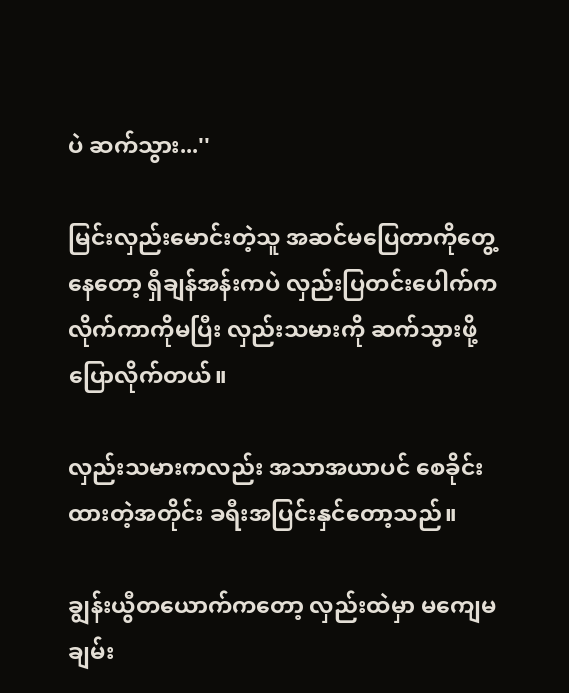ပဲ ဆက်သွား...''

မြင်းလှည်းမောင်းတဲ့သူ အဆင်မပြေတာကိုတွေ့နေတော့ ရှီချန်အန်းကပဲ လှည်းပြတင်းပေါက်က လိုက်ကာကိုမပြီး လှည်းသမားကို ဆက်သွားဖို့ပြောလိုက်တယ်။

လှည်းသမားကလည်း အသာအယာပင် စေခိုင်းထားတဲ့အတိုင်း ခရီးအပြင်းနှင်တော့သည်။

ချွန်းယွီတယောက်ကတော့ လှည်းထဲမှာ မကျေမချမ်း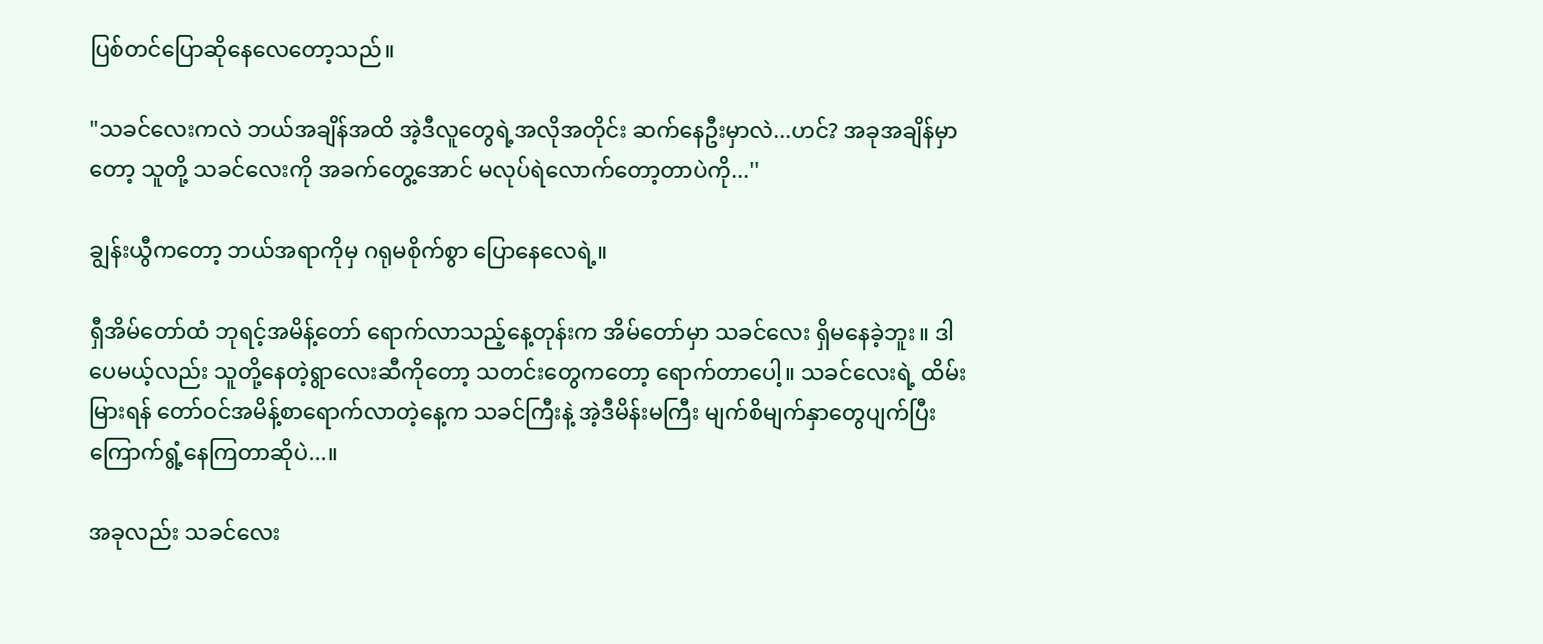ပြစ်တင်ပြောဆိုနေလေတော့သည်။

"သခင်လေးကလဲ ဘယ်အချိန်အထိ အဲ့ဒီလူတွေရဲ့အလိုအတိုင်း ဆက်နေဦးမှာလဲ...ဟင်? အခုအချိန်မှာတော့ သူတို့ သခင်လေးကို အခက်တွေ့အောင် မလုပ်ရဲလောက်တော့တာပဲကို...''

ချွန်းယွီကတော့ ဘယ်အရာကိုမှ ဂရုမစိုက်စွာ ပြောနေလေရဲ့။

ရှီအိမ်တော်ထံ ဘုရင့်အမိန့်တော် ရောက်လာသည့်နေ့တုန်းက အိမ်တော်မှာ သခင်လေး ရှိမနေခဲ့ဘူး။ ဒါပေမယ့်လည်း သူတို့နေတဲ့ရွာလေးဆီကိုတော့ သတင်းတွေကတော့ ရောက်တာပေါ့။ သခင်လေးရဲ့ ထိမ်းမြားရန် တော်ဝင်အမိန့်စာရောက်လာတဲ့နေ့က သခင်ကြီးနဲ့ အဲ့ဒီမိန်းမကြီး မျက်စိမျက်နှာတွေပျက်ပြီး ကြောက်ရွံ့နေကြတာဆိုပဲ...။

အခုလည်း သခင်လေး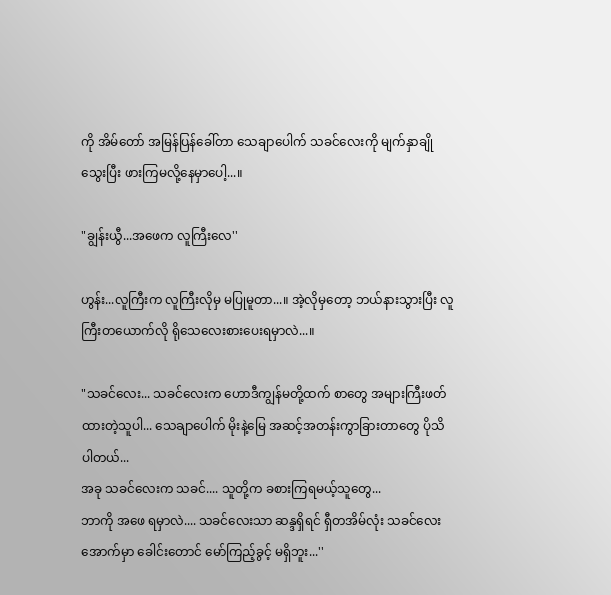ကို အိမ်တော် အမြန်ပြန်ခေါ်တာ သေချာပေါက် သခင်လေးကို မျက်နှာချိုသွေးပြီး ဖားကြမလို့နေမှာပေါ့...။

"ချွန်းယွီ...အဖေက လူကြီးလေ''

ဟွန်း...လူကြီးက လူကြီးလိုမှ မပြုမူတာ...။ အဲ့လိုမှတော့ ဘယ်နားသွားပြီး လူကြီးတယောက်လို ရိုသေလေးစားပေးရမှာလဲ...။

"သခင်လေး... သခင်လေးက ဟောဒီကျွန်မတို့ထက် စာတွေ အများကြီးဖတ်ထားတဲ့သူပါ... သေချာပေါက် မိုးနဲ့မြေ အဆင့်အတန်းကွာခြားတာတွေ ပိုသိပါတယ်...
အခု သခင်လေးက သခင်.... သူတို့က ခစားကြရမယ့်သူတွေ...
ဘာကို အဖေ ရမှာလဲ.... သခင်လေးသာ ဆန္ဒရှိရင် ရှီတအိမ်လုံး သခင်လေးအောက်မှာ ခေါင်းတောင် မော်ကြည့်ခွင့် မရှိဘူး...''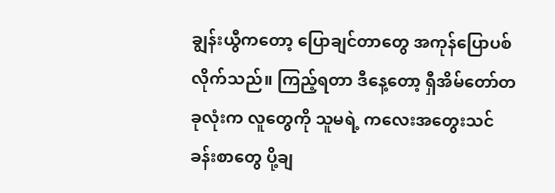ချွန်းယွီကတော့ ပြောချင်တာတွေ အကုန်ပြောပစ်လိုက်သည်။ ကြည့်ရတာ ဒီနေ့တော့ ရှီအိမ်တော်တခုလုံးက လူတွေကို သူမရဲ့ ကလေးအတွေးသင်ခန်းစာတွေ ပို့ချ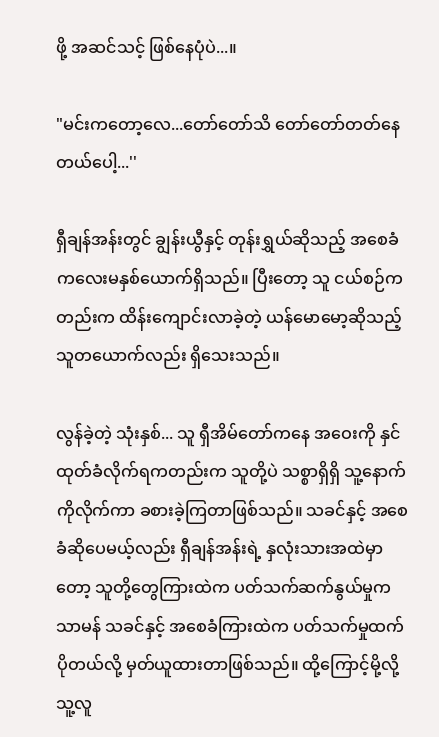ဖို့ အဆင်သင့် ဖြစ်နေပုံပဲ...။

"မင်းကတော့လေ...တော်တော်သိ တော်တော်တတ်နေတယ်ပေါ့...''

ရှီချန်အန်းတွင် ချွန်းယွီနှင့် တုန်းရွှယ်ဆိုသည့် အစေခံကလေးမနှစ်ယောက်ရှိသည်။ ပြီးတော့ သူ ငယ်စဉ်ကတည်းက ထိန်းကျောင်းလာခဲ့တဲ့ ယန်မောမော့ဆိုသည့်သူတယောက်လည်း ရှိသေးသည်။

လွန်ခဲ့တဲ့ သုံးနှစ်... သူ ရှီအိမ်တော်ကနေ အဝေးကို နှင်ထုတ်ခံလိုက်ရကတည်းက သူတို့ပဲ သစ္စာရှိရှိ သူ့နောက်ကိုလိုက်ကာ ခစားခဲ့ကြတာဖြစ်သည်။ သခင်နှင့် အစေခံဆိုပေမယ့်လည်း ရှီချန်အန်းရဲ့ နှလုံးသားအထဲမှာတော့ သူတို့တွေကြားထဲက ပတ်သက်ဆက်နွယ်မှုက သာမန် သခင်နှင့် အစေခံကြားထဲက ပတ်သက်မှုထက်ပိုတယ်လို့ မှတ်ယူထားတာဖြစ်သည်။ ထို့ကြောင့်မို့လို့ သူ့လူ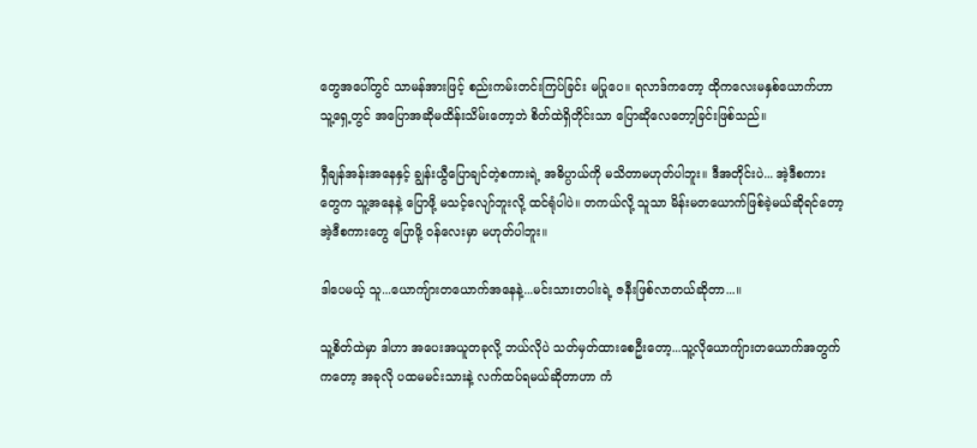တွေအပေါ်တွင် သာမန်အားဖြင့် စည်းကမ်းတင်းကြပ်ခြင်း မပြုပေ။ ရလာဒ်ကတော့ ထိုကလေးမနှစ်ယောက်ဟာ သူ့ရှေ့တွင် အပြောအဆိုမထိန်းသိမ်းတော့ဘဲ စိတ်ထဲရှိတိုင်းသာ ပြောဆိုလေတော့ခြင်းဖြစ်သည်။

ရှီချန်အန်းအနေနှင့် ချွန်းယွီပြောချင်တဲ့စကားရဲ့ အဓိပ္ပာယ်ကို မသိတာမဟုတ်ပါဘူး။ ဒီအတိုင်းပဲ... အဲ့ဒီစကားတွေက သူ့အနေနဲ့ ပြောဖို့ မသင့်လျော်ဘူးလို့ ထင်ရုံပါပဲ။ တကယ်လို့ သူသာ မိန်းမတယောက်ဖြစ်ခဲ့မယ်ဆိုရင်တော့ အဲ့ဒီစကားတွေ ပြောဖို့ ဝန်လေးမှာ မဟုတ်ပါဘူး။

ဒါပေမယ့် သူ...ယောကျ်ားတယောက်အနေနဲ့...မင်းသားတပါးရဲ့ ဇနီးဖြစ်လာတယ်ဆိုတာ...။

သူ့စိတ်ထဲမှာ ဒါဟာ အပေးအယူတခုလို့ ဘယ်လိုပဲ သတ်မှတ်ထားစေဦးတော့...သူ့လိုယောကျ်ားတယောက်အတွက်ကတော့ အခုလို ပထမမင်းသားနဲ့ လက်ထပ်ရမယ်ဆိုတာဟာ ကံ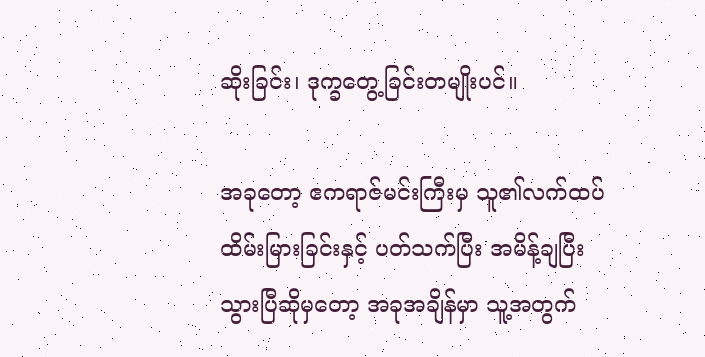ဆိုးခြင်း၊ ဒုက္ခတွေ့ခြင်းတမျိုးပင်။

အခုတော့ ဧကရာဇ်မင်းကြီးမှ သူ၏လက်ထပ်ထိမ်းမြားခြင်းနှင့် ပတ်သက်ပြီး အမိန့်ချပြီးသွားပြီဆိုမှတော့ အခုအချိန်မှာ သူ့အတွက်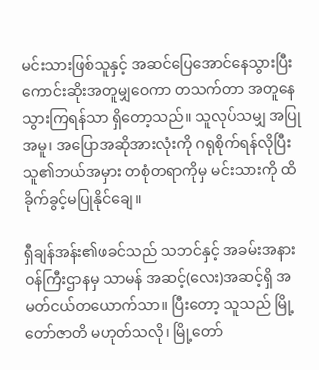မင်းသားဖြစ်သူနှင့် အဆင်ပြေအောင်နေသွားပြီး ကောင်းဆိုးအတူမျှဝေကာ တသက်တာ အတူနေသွားကြရန်သာ ရှိတော့သည်။ သူလုပ်သမျှ အပြုအမူ၊ အပြောအဆိုအားလုံးကို ဂရုစိုက်ရန်လိုပြီး သူ၏ဘယ်အမှား တစုံတရာကိုမှ မင်းသားကို ထိခိုက်ခွင့်မပြုနိုင်ချေ။

ရှီချန်အန်း၏ဖခင်သည် သဘင်နှင့် အခမ်းအနား ဝန်ကြီးဌာနမှ သာမန် အဆင့်(လေး)အဆင့်ရှိ အမတ်ငယ်တယောက်သာ။ ပြီးတော့ သူသည် မြို့တော်ဇာတိ မဟုတ်သလို၊ မြို့တော်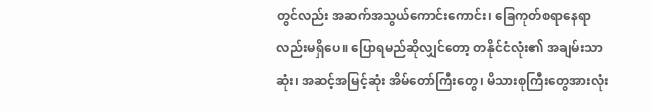တွင်လည်း အဆက်အသွယ်ကောင်းကောင်း၊ ခြေကုတ်စရာနေရာလည်းမရှိပေ။ ပြောရမည်ဆိုလျှင်တော့ တနိုင်ငံလုံး၏ အချမ်းသာဆုံး၊ အဆင့်အမြင့်ဆုံး အိမ်တော်ကြီးတွေ၊ မိသားစုကြီးတွေအားလုံး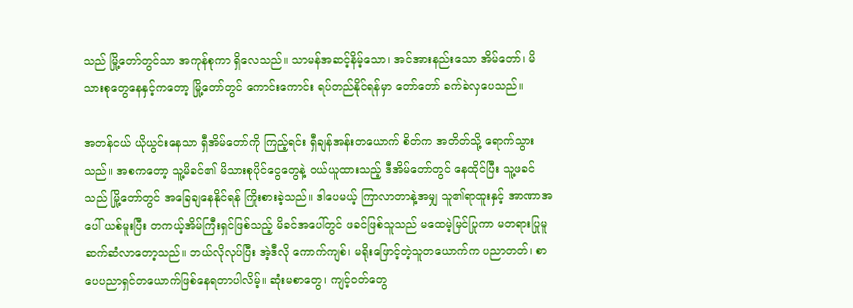သည် မြို့တော်တွင်သာ အကုန်စုကာ ရှိလေသည်။ သာမန်အဆင့်နိမ့်သော၊ အင်အားနည်းသော အိမ်တော်၊ မိသားစုတွေနေနှင့်ကတော့ မြို့တော်တွင် ကောင်းကောင်း ရပ်တည်နိုင်ရန်မှာ တော်တော် ခက်ခဲလှပေသည်။

အတန်ငယ် ယိုယွင်းနေသာ ရှီအိမ်တော်ကို ကြည့်ရင်း ရှီချန်အန်းတယောက် စိတ်က အတိတ်သို့ ရောက်သွားသည်။ အစကတော့ သူ့မိခင်၏ မိသားစုပိုင်ငွေတွေနဲ့ ဝယ်ယူထားသည့် ဒီအိမ်တော်တွင် နေထိုင်ပြီး သူ့ဖခင်သည် မြို့တော်တွင် အခြေချနေနိုင်ရန် ကြိုးစားခဲ့သည်။ ဒါပေမယ့် ကြာလာတာနဲ့အမျှ သူ၏ရာထူးနှင့် အာဏာအပေါ် ယစ်မူးပြီး တကယ့်အိမ်ကြီးရှင်ဖြစ်သည့် မိခင်အပေါ်တွင် ဖခင်ဖြစ်သူသည် မထေမဲ့မြင်ပြုကာ မတရားပြုမူဆက်ဆံလာတော့သည်။ ဘယ်လိုလုပ်ပြီး အဲ့ဒီလို ကောက်ကျစ်၊ မရိုးဖြောင့်တဲ့သူတယောက်က ပညာတတ်၊ စာပေပညာရှင်တယောက်ဖြစ်နေရတာပါလိမ့်။ ဆုံးမစာတွေ၊ ကျင့်ဝတ်တွေ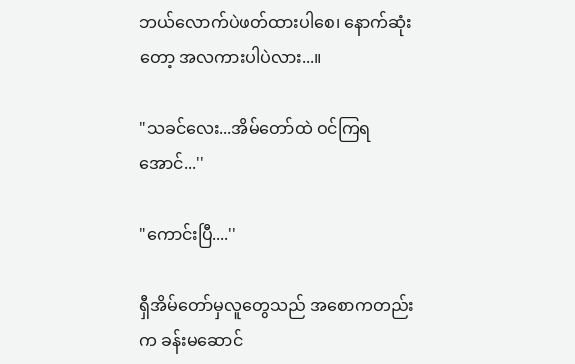ဘယ်လောက်ပဲဖတ်ထားပါစေ၊ နောက်ဆုံးတော့ အလကားပါပဲလား...။

"သခင်လေး...အိမ်တော်ထဲ ဝင်ကြရအောင်...''

"ကောင်းပြီ....''

ရှီအိမ်တော်မှလူတွေသည် အစောကတည်းက ခန်းမဆောင်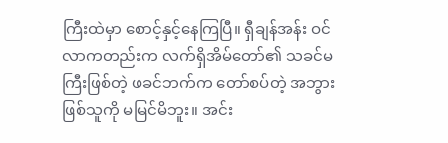ကြီးထဲမှာ စောင့်နှင့်နေကြပြီ။ ရှီချန်အန်း ဝင်လာကတည်းက လက်ရှိအိမ်တော်၏ သခင်မကြီးဖြစ်တဲ့ ဖခင်ဘက်က တော်စပ်တဲ့ အဘွားဖြစ်သူကို မမြင်မိဘူး။ အင်း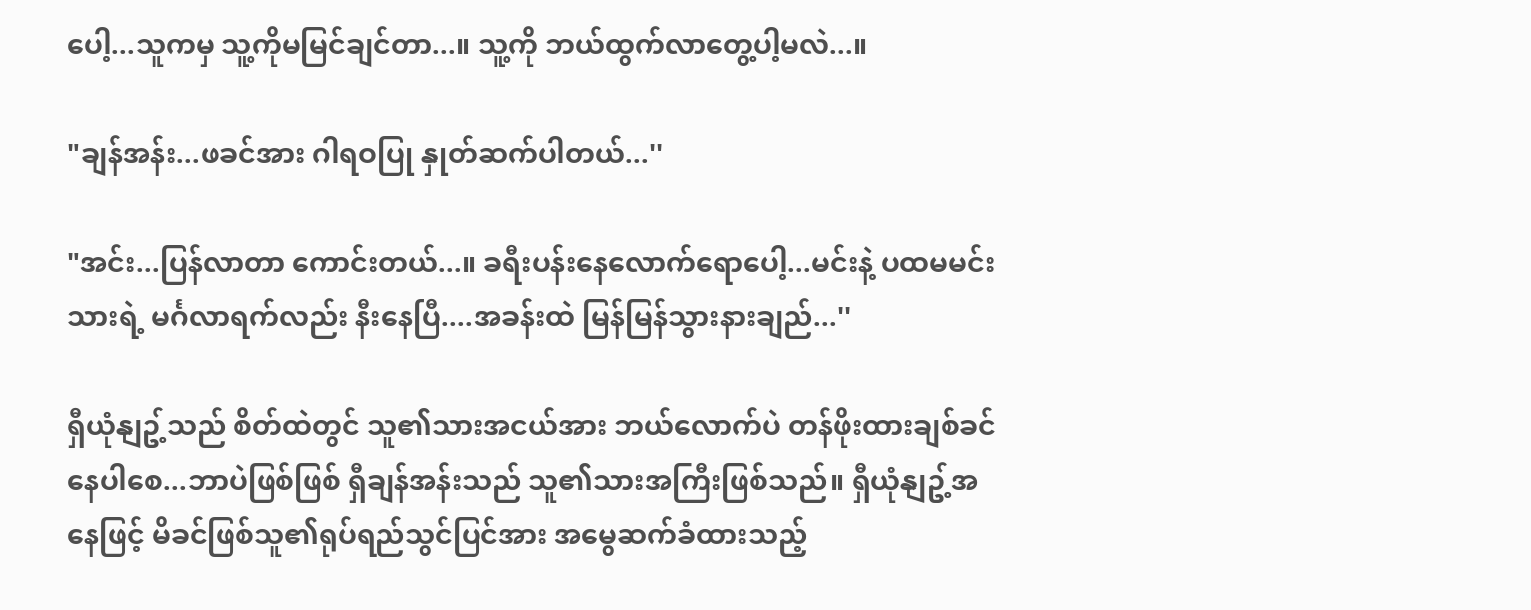ပေါ့...သူကမှ သူ့ကိုမမြင်ချင်တာ...။ သူ့ကို ဘယ်ထွက်လာတွေ့ပါ့မလဲ...။

"ချန်အန်း...ဖခင်အား ဂါရဝပြု နှုတ်ဆက်ပါတယ်...''

"အင်း...ပြန်လာတာ ကောင်းတယ်...။ ခရီးပန်းနေလောက်ရောပေါ့...မင်းနဲ့ ပထမမင်းသားရဲ့ မင်္ဂလာရက်လည်း နီးနေပြီ....အခန်းထဲ မြန်မြန်သွားနားချည်...''

ရှီယုံနျဥ့်သည် စိတ်ထဲတွင် သူ၏သားအငယ်အား ဘယ်လောက်ပဲ တန်ဖိုးထားချစ်ခင်နေပါစေ...ဘာပဲဖြစ်ဖြစ် ရှီချန်အန်းသည် သူ၏သားအကြီးဖြစ်သည်။ ရှီယုံနျဥ့်အနေဖြင့် မိခင်ဖြစ်သူ၏ရုပ်ရည်သွင်ပြင်အား အမွေဆက်ခံထားသည့်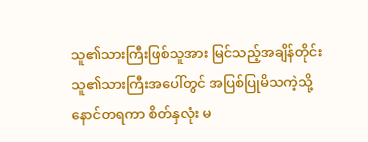သူ၏သားကြီးဖြစ်သူအား မြင်သည့်အချိန်တိုင်း သူ၏သားကြီးအပေါ်တွင် အပြစ်ပြုမိသကဲ့သို့ နောင်တရကာ စိတ်နှလုံး မ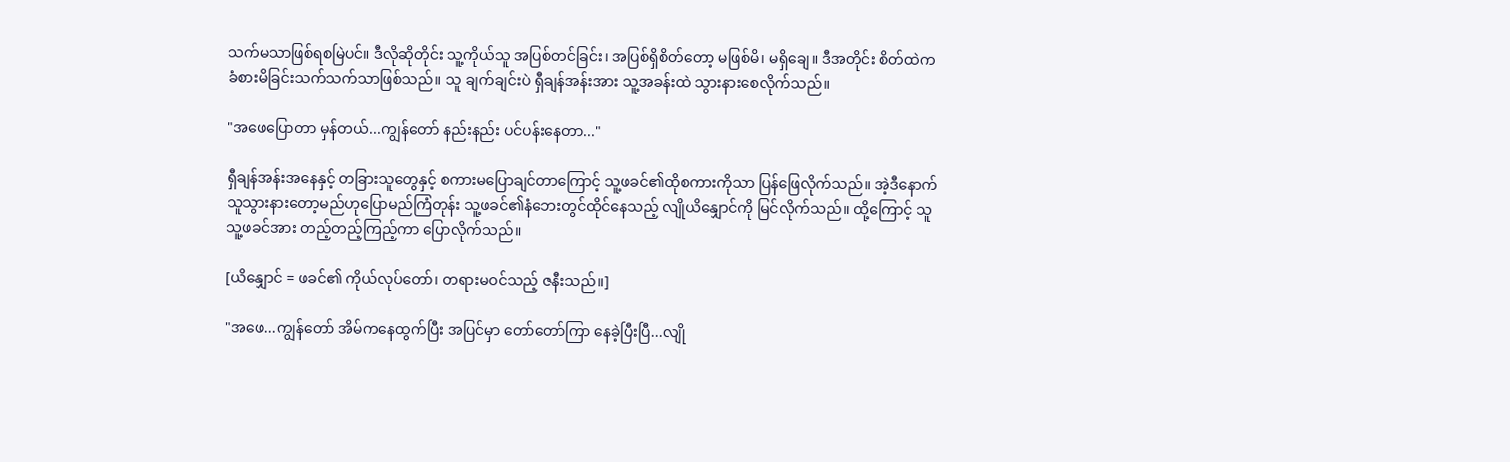သက်မသာဖြစ်ရစမြဲပင်။ ဒီလိုဆိုတိုင်း သူ့ကိုယ်သူ အပြစ်တင်ခြင်း၊ အပြစ်ရှိစိတ်တော့ မဖြစ်မိ၊ မရှိချေ။ ဒီအတိုင်း စိတ်ထဲက ခံစားမိခြင်းသက်သက်သာဖြစ်သည်။ သူ ချက်ချင်းပဲ ရှီချန်အန်းအား သူ့အခန်းထဲ သွားနားစေလိုက်သည်။

"အဖေပြောတာ မှန်တယ်...ကျွန်တော် နည်းနည်း ပင်ပန်းနေတာ..."

ရှီချန်အန်းအနေနှင့် တခြားသူတွေနှင့် စကားမပြောချင်တာကြောင့် သူ့ဖခင်၏ထိုစကားကိုသာ ပြန်ဖြေလိုက်သည်။ အဲ့ဒီနောက် သူသွားနားတော့မည်ဟုပြောမည်ကြံတုန်း သူ့ဖခင်၏နံဘေးတွင်ထိုင်နေသည့် လျိုယိနျှောင်ကို မြင်လိုက်သည်။ ထို့ကြောင့် သူ သူ့ဖခင်အား တည့်တည့်ကြည့်ကာ ပြောလိုက်သည်။

[ယိနျှောင် = ဖခင်၏ ကိုယ်လုပ်တော်၊ တရားမဝင်သည့် ဇနီးသည်။]

"အဖေ...ကျွန်တော် အိမ်ကနေထွက်ပြီး အပြင်မှာ တော်တော်ကြာ နေခဲ့ပြီးပြီ...လျို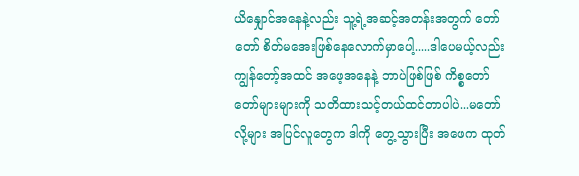ယိနျှောင်အနေနဲ့လည်း သူ့ရဲ့အဆင့်အတန်းအတွက် တော်တော် စိတ်မအေးဖြစ်နေလောက်မှာပေါ့.....ဒါပေမယ့်လည်း ကျွန်တော့်အထင် အဖေ့အနေနဲ့ ဘာပဲဖြစ်ဖြစ် ကိစ္စတော်တော်များများကို သတိထားသင့်တယ်ထင်တာပါပဲ...မတော်လို့များ အပြင်လူတွေက ဒါကို တွေ့သွားပြီး အဖေက ထုတ်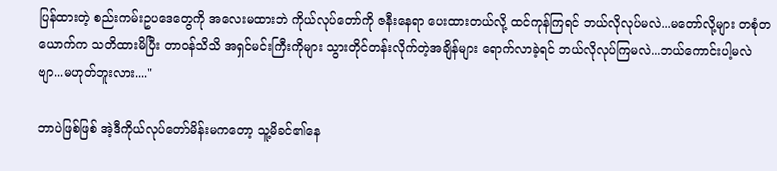ပြန်ထားတဲ့ စည်းကမ်းဥပဒေတွေကို အလေးမထားဘဲ ကိုယ်လုပ်တော်ကို ဇနီးနေရာ ပေးထားတယ်လို့ ထင်ကုန်ကြရင် ဘယ်လိုလုပ်မလဲ...မတော်လို့များ တစုံတယောက်က သတိထားမိပြီး တာ၀န်သိသိ အရှင်မင်းကြီးကိုများ သွားတိုင်တန်းလိုက်တဲ့အချိန်များ ရောက်လာခဲ့ရင် ဘယ်လိုလုပ်ကြမလဲ...ဘယ်ကောင်းပါ့မလဲဗျာ...မဟုတ်ဘူးလား...."

ဘာပဲဖြစ်ဖြစ် အဲ့ဒီကိုယ်လုပ်တော်မိန်းမကတော့ သူ့မိခင်၏နေ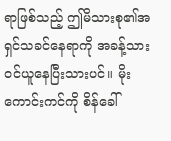ရာဖြစ်သည့် ဤမိသားစု၏အရှင်သခင်နေရာကို အခန့်သား ၀င်ယူနေပြီးသားပင်။ မိုးကောင်းကင်ကို စိန်ခေါ်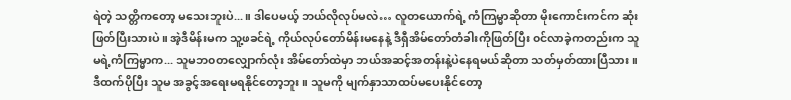ရဲတဲ့ သတ္တိကတော့ မသေးဘူးပဲ...။ ဒါပေမယ့် ဘယ်လိုလုပ်မလဲ… လူတယောက်ရဲ့ ကံကြမ္မာဆိုတာ မိုးကောင်းကင်က ဆုံးဖြတ်ပြီးသားပဲ။ အဲ့ဒီမိန်းမက သူ့ဖခင်ရဲ့ ကိုယ်လုပ်တော်မိန်းမနေနဲ့ ဒီရှီအိမ်တော်တံခါးကိုဖြတ်ပြီး ၀င်လာခဲ့ကတည်းက သူမရဲ့ကံကြမ္မာက... သူမဘ၀တလျှောက်လုံး အိမ်တော်ထဲမှာ ဘယ်အဆင့်အတန်းနဲ့ပဲနေရမယ်ဆိုတာ သတ်မှတ်ထားပြီသား။ ဒီထက်ပိုပြီး သူမ အခွင့်အရေးမရနိုင်တော့ဘူး။ သူမကို မျက်နှာသာထပ်မပေးနိုင်တော့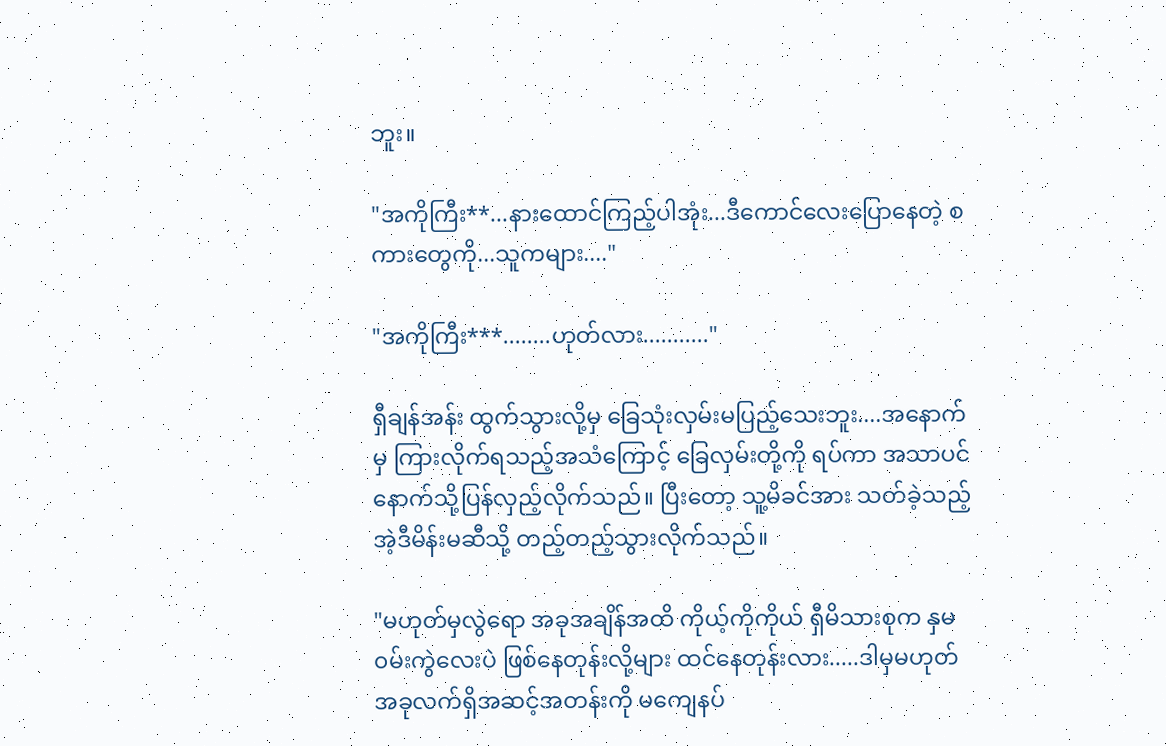ဘူး။

"အကိုကြီး**...နားထောင်ကြည့်ပါအုံး...ဒီကောင်လေးပြောနေတဲ့ စကားတွေကို...သူကများ...."

"အကိုကြီး***........ဟုတ်လား..........."

ရှီချန်အန်း ထွက်သွားလို့မှ ခြေသုံးလှမ်းမပြည့်သေးဘူး....အနောက်မှ ကြားလိုက်ရသည့်အသံကြောင့် ခြေလှမ်းတို့ကို ရပ်ကာ အသာပင် နောက်သို့ပြန်လှည့်လိုက်သည်။ ပြီးတော့ သူ့မိခင်အား သတ်ခဲ့သည့် အဲ့ဒီမိန်းမဆီသို့ တည့်တည့်သွားလိုက်သည်။

"မဟုတ်မှလွဲရော အခုအချိန်အထိ ကိုယ့်ကိုကိုယ် ရှီမိသားစုက နှမ၀မ်းကွဲလေးပဲ ဖြစ်နေတုန်းလို့များ ထင်နေတုန်းလား.....ဒါမှမဟုတ် အခုလက်ရှိအဆင့်အတန်းကို မကျေနပ်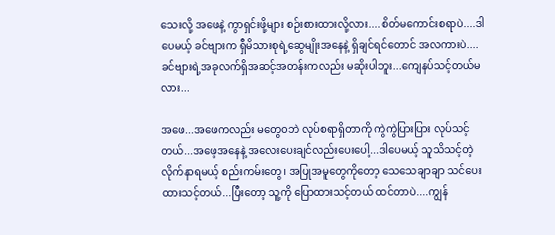သေးလို့ အဖေနဲ့ ကွာရှင်းဖို့များ စဉ်းစားထားလို့လား....စိတ်မကောင်းစရာပဲ....ဒါပေမယ့် ခင်ဗျားက ရှီမိသားစုရဲ့ဆွေမျိုးအနေနဲ့ ရှိချင်ရင်တောင် အလကားပဲ.... ခင်ဗျားရဲ့အခုလက်ရှိအဆင့်အတန်းကလည်း မဆိုးပါဘူး...ကျေနပ်သင့်တယ်မလား...

အဖေ...အဖေကလည်း မတွေ၀ဘဲ လုပ်စရာရှိတာကို ကွဲကွဲပြားပြား လုပ်သင့်တယ်...အဖေ့အနေနဲ့ အလေးပေးချင်လည်းပေးပေါ့...ဒါပေမယ့် သူသိသင့်တဲ့ လိုက်နာရမယ့် စည်းကမ်းတွေ၊ အပြုအမူတွေကိုတော့ သေသေချာချာ သင်ပေးထားသင့်တယ်...ပြီးတော့ သူ့ကို ပြောထားသင့်တယ် ထင်တာပဲ....ကျွန်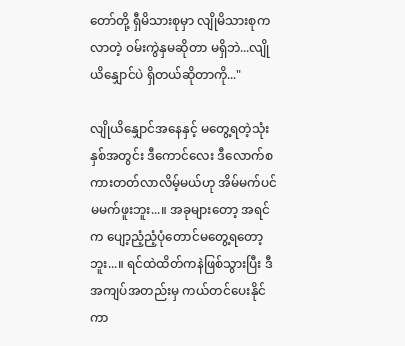တော်တို့ ရှီမိသားစုမှာ လျိုမိသားစုကလာတဲ့ ၀မ်းကွဲနှမဆိုတာ မရှိဘဲ...လျိုယိနျှောင်ပဲ ရှိတယ်ဆိုတာကို..."

လျိုယိနျှောင်အနေနှင့် မတွေ့ရတဲ့သုံးနှစ်အတွင်း ဒီကောင်လေး ဒီလောက်စကားတတ်လာလိမ့်မယ်ဟု အိမ်မက်ပင် မမက်ဖူးဘူး...။ အခုများတော့ အရင်က ပျော့ညံ့ညံ့ပုံတောင်မတွေ့ရတော့ဘူး...။ ရင်ထဲထိတ်ကနဲဖြစ်သွားပြီး ဒီအကျပ်အတည်းမှ ကယ်တင်ပေးနိုင်ကာ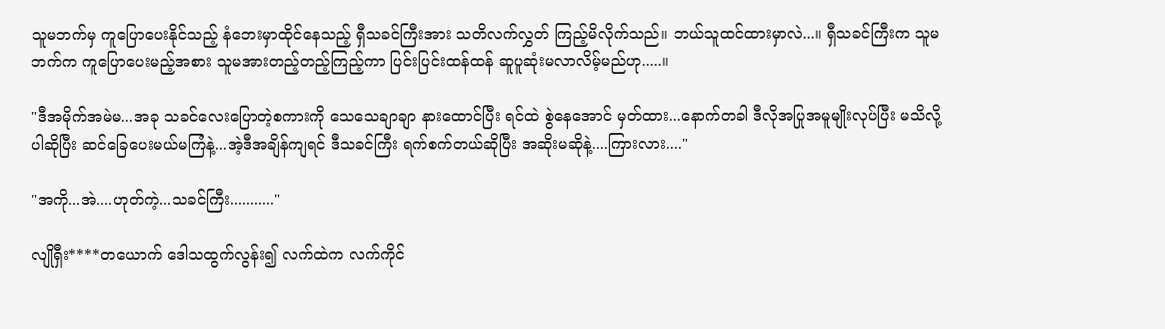သူမဘက်မှ ကူပြောပေးနိုင်သည့် နံဘေးမှာထိုင်နေသည့် ရှီသခင်ကြီးအား သတိလက်လွှတ် ကြည့်မိလိုက်သည်။ ဘယ်သူထင်ထားမှာလဲ...။ ရှီသခင်ကြီးက သူမဘက်က ကူပြောပေးမည့်အစား သူမအားတည့်တည့်ကြည့်ကာ ပြင်းပြင်းထန်ထန် ဆူပူဆုံးမလာလိမ့်မည်ဟု.....။

"ဒီအမိုက်အမဲမ...အခု သခင်လေးပြောတဲ့စကားကို သေသေချာချာ နားထောင်ပြီး ရင်ထဲ စွဲနေအောင် မှတ်ထား...နောက်တခါ ဒီလိုအပြုအမူမျိုးလုပ်ပြီး မသိလို့ပါဆိုပြီး ဆင်ခြေပေးမယ်မကြံနဲ့...အဲ့ဒီအချိန်ကျရင် ဒီသခင်ကြီး ရက်စက်တယ်ဆိုပြီး အဆိုးမဆိုနဲ့....ကြားလား...."

"အကို...အဲ....ဟုတ်ကဲ့...သခင်ကြီး..........."

လျိုရှီး****တယောက် ဒေါသထွက်လွန်း၍ လက်ထဲက လက်ကိုင်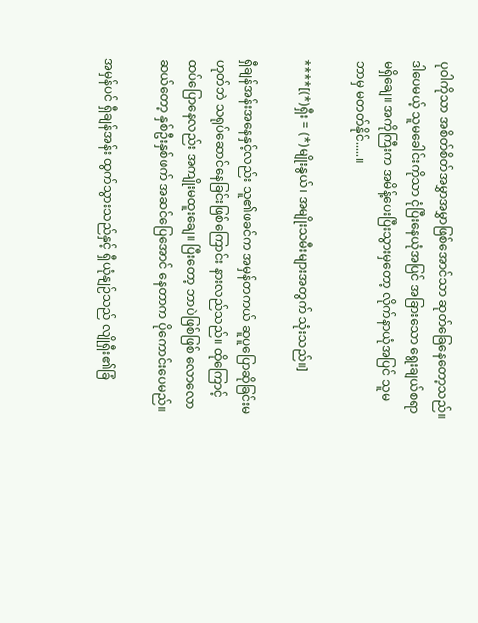ပုဝါကိုသာ အစိတ်စိတ်အမွှာအမွှာဖြစ်အောင်သာ ဆုတ်ခြေနေတော့သည်။ ဒါပေမယ့် သူမခေါင်းကိုသာ ငုံပြီးနေယုံအပြင် အခြားသော ရွေးချယ်စရာ မရှိချေ။ အကိုကြီးက အမိန့်ပေးပြီးသွားမှတော့ လိုက်နာယုံအပြင် သူမ ဘာမှ မတတ်နိုင်.....။

****[(*)ရှီး = (*)မျိုးနွယ်၊ အမျိုးသမီးများအတွက် သုံးသည်။]

ရှီချန်အန်းအနေနှင့်လည်း သူ၏ဖခင်က အမှန်တကယ် ဆူပူပြောဆိုခြင်းမဟုတ်ဘဲ သရုပ်ဆောင်နေခြင်းဖြစ်ကြောင်း နားလည်သည်။ ထိုကြောင့် ထပ်ပြောနေလည်း အကျိုးမထူးချေ။ ပြီးတော့ ဘာပဲဖြစ်ဖြစ် လောလောဆယ်တော့ နှစ်ဦးနှစ်ဖက် အဆင်ပြေအောင် နေတာက ပိုကောင်းပေမည်။

အမှန်ပင် ရှီချန်အန်း ထွက်သွားသည်နှင့် ရှီယုံနျဉ်သည် လျိုရှီး၏ခြံ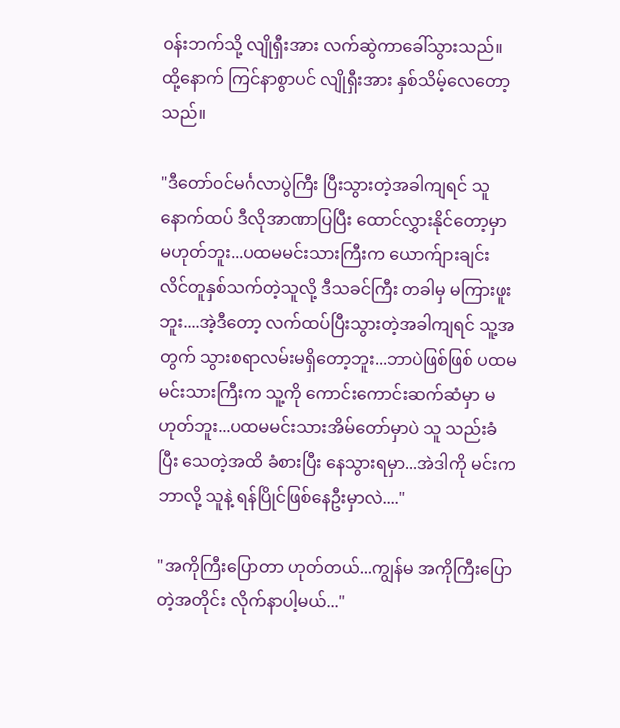၀န်းဘက်သို့ လျိုရှီးအား လက်ဆွဲကာခေါ်သွားသည်။ ထို့နောက် ကြင်နာစွာပင် လျိုရှီးအား နှစ်သိမ့်လေတော့သည်။

"ဒီတော်၀င်မင်္ဂလာပွဲကြီး ပြီးသွားတဲ့အခါကျရင် သူ နောက်ထပ် ဒီလိုအာဏာပြပြီး ထောင်လွှားနိုင်တော့မှာ မဟုတ်ဘူး...ပထမမင်းသားကြီးက ယောက်ျားချင်း လိင်တူနှစ်သက်တဲ့သူလို့ ဒီသခင်ကြီး တခါမှ မကြားဖူးဘူး....အဲ့ဒီတော့ လက်ထပ်ပြီးသွားတဲ့အခါကျရင် သူ့အတွက် သွားစရာလမ်းမရှိတော့ဘူး...ဘာပဲဖြစ်ဖြစ် ပထမမင်းသားကြီးက သူ့ကို ကောင်းကောင်းဆက်ဆံမှာ မဟုတ်ဘူး...ပထမမင်းသားအိမ်တော်မှာပဲ သူ သည်းခံပြီး သေတဲ့အထိ ခံစားပြီး နေသွားရမှာ...အဲဒါကို မင်းက ဘာလို့ သူနဲ့ ရန်ပြိုင်ဖြစ်နေဦးမှာလဲ...."

"အကိုကြီးပြောတာ ဟုတ်တယ်...ကျွန်မ အကိုကြီးပြောတဲ့အတိုင်း လိုက်နာပါ့မယ်..."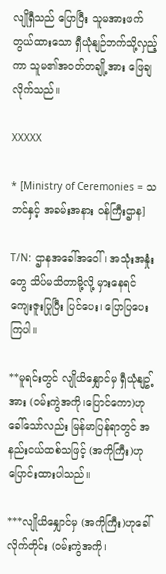လျိုရှီသည် ပြောပြီး သူမအားဖက်တွယ်ထားသော ရှီယုံနျဉ်ဘက်သို့လှည့်ကာ သူမ၏အ၀တ်တချို့အား ဖြေချလိုက်သည်။

XXXXX

* [Ministry of Ceremonies = သဘင်နှင့် အခမ်းအနား ဝန်ကြီးဌာန]

T/N: ဌာနအခေါ်အဝေါ်၊ အသုံးအနှုံးတွေ သိပ်မသိတာမို့လို့ မှားနေရင် ကျေးဇူးပြုပြီး ပြင်ပေး၊ ပြောပြပေးကြပါ။

**မူရင်းတွင် လျိုယိနျှောင်မှ ရှီယုံနျဥ့်အား (၀မ်းကွဲအကို၊ပြောင်ကော)ဟုခေါ်သော်လည်း မြန်မာပြန်ရာတွင် အနည်းငယ်ထစ်သဖြင့် (အကိုကြီး)ဟု ပြောင်းထားပါသည်။

***လျိုယိနျှောင်မှ (အကိုကြီး)ဟုခေါ်လိုက်တိုင်း (၀မ်းကွဲအကို၊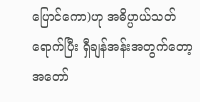ပြောင်ကော)ဟု အဓိပ္ပာယ်သတ်ရောက်ပြီး ရှီချန်အန်းအတွက်တော့ အတော်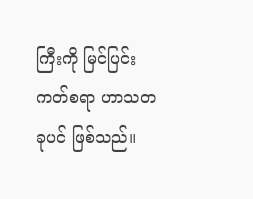ကြီးကို မြင်ပြင်းကတ်စရာ ဟာသတခုပင် ဖြစ်သည်။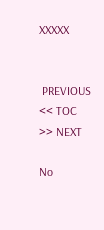XXXXX


 PREVIOUS << TOC >> NEXT

No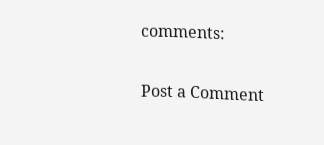comments:

Post a Comment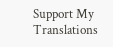Support My Translations